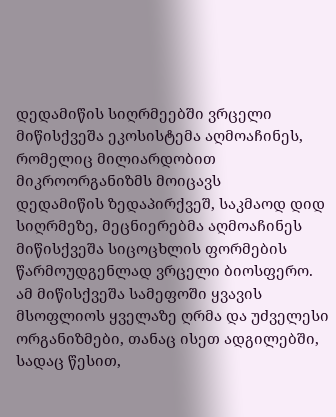დედამიწის სიღრმეებში ვრცელი მიწისქვეშა ეკოსისტემა აღმოაჩინეს, რომელიც მილიარდობით მიკროორგანიზმს მოიცავს
დედამიწის ზედაპირქვეშ, საკმაოდ დიდ სიღრმეზე, მეცნიერებმა აღმოაჩინეს მიწისქვეშა სიცოცხლის ფორმების წარმოუდგენლად ვრცელი ბიოსფერო.
ამ მიწისქვეშა სამეფოში ყვავის მსოფლიოს ყველაზე ღრმა და უძველესი ორგანიზმები, თანაც ისეთ ადგილებში, სადაც წესით,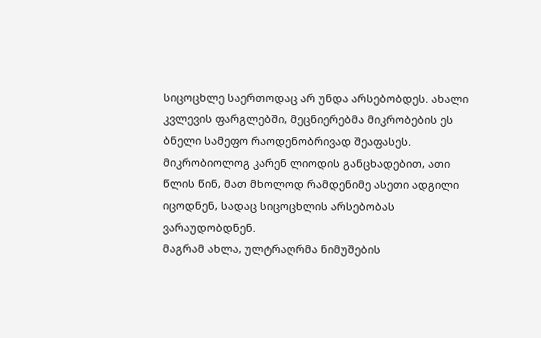სიცოცხლე საერთოდაც არ უნდა არსებობდეს. ახალი კვლევის ფარგლებში, მეცნიერებმა მიკრობების ეს ბნელი სამეფო რაოდენობრივად შეაფასეს.
მიკრობიოლოგ კარენ ლიოდის განცხადებით, ათი წლის წინ, მათ მხოლოდ რამდენიმე ასეთი ადგილი იცოდნენ, სადაც სიცოცხლის არსებობას ვარაუდობდნენ.
მაგრამ ახლა, ულტრაღრმა ნიმუშების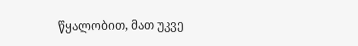წყალობით, მათ უკვე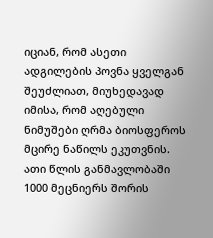იციან, რომ ასეთი ადგილების პოვნა ყველგან შეუძლიათ, მიუხედავად იმისა, რომ აღებული ნიმუშები ღრმა ბიოსფეროს მცირე ნაწილს ეკუთვნის.
ათი წლის განმავლობაში 1000 მეცნიერს შორის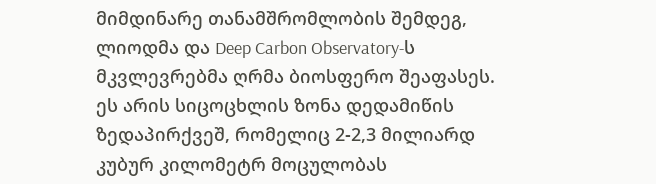მიმდინარე თანამშრომლობის შემდეგ, ლიოდმა და Deep Carbon Observatory-ს მკვლევრებმა ღრმა ბიოსფერო შეაფასეს. ეს არის სიცოცხლის ზონა დედამიწის ზედაპირქვეშ, რომელიც 2-2,3 მილიარდ კუბურ კილომეტრ მოცულობას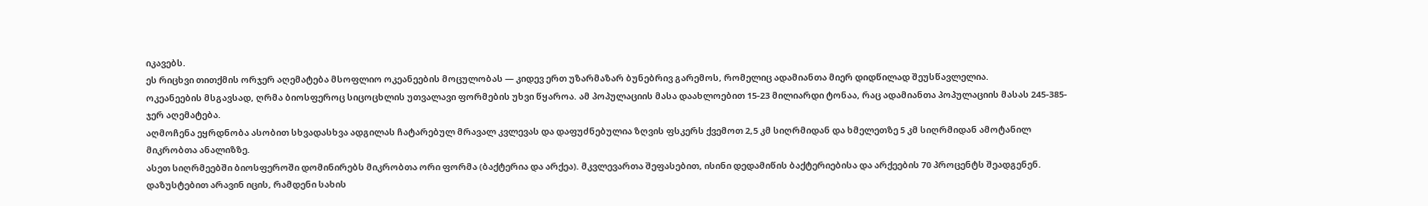იკავებს.
ეს რიცხვი თითქმის ორჯერ აღემატება მსოფლიო ოკეანეების მოცულობას — კიდევ ერთ უზარმაზარ ბუნებრივ გარემოს, რომელიც ადამიანთა მიერ დიდწილად შეუსწავლელია.
ოკეანეების მსგავსად, ღრმა ბიოსფეროც სიცოცხლის უთვალავი ფორმების უხვი წყაროა. ამ პოპულაციის მასა დაახლოებით 15-23 მილიარდი ტონაა, რაც ადამიანთა პოპულაციის მასას 245-385-ჯერ აღემატება.
აღმოჩენა ეყრდნობა ასობით სხვადასხვა ადგილას ჩატარებულ მრავალ კვლევას და დაფუძნებულია ზღვის ფსკერს ქვემოთ 2,5 კმ სიღრმიდან და ხმელეთზე 5 კმ სიღრმიდან ამოტანილ მიკრობთა ანალიზზე.
ასეთ სიღრმეებში ბიოსფეროში დომინირებს მიკრობთა ორი ფორმა (ბაქტერია და არქეა). მკვლევართა შეფასებით, ისინი დედამიწის ბაქტერიებისა და არქეების 70 პროცენტს შეადგენენ.
დაზუსტებით არავინ იცის, რამდენი სახის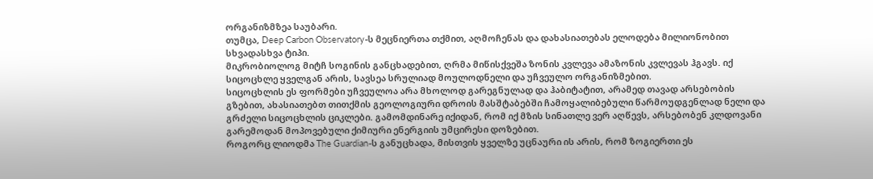ორგანიზმზეა საუბარი.
თუმცა, Deep Carbon Observatory-ს მეცნიერთა თქმით, აღმოჩენას და დახასიათებას ელოდება მილიონობით სხვადასხვა ტიპი.
მიკრობიოლოგ მიტჩ სოგინის განცხადებით, ღრმა მიწისქვეშა ზონის კვლევა ამაზონის კვლევას ჰგავს. იქ სიცოცხლე ყველგან არის, სავსეა სრულიად მოულოდნელი და უჩვეულო ორგანიზმებით.
სიცოცხლის ეს ფორმები უჩვეულოა არა მხოლოდ გარეგნულად და ჰაბიტატით, არამედ თავად არსებობის გზებით, ახასიათებთ თითქმის გეოლოგიური დროის მასშტაბებში ჩამოყალიბებული წარმოუდგენლად ნელი და გრძელი სიცოცხლის ციკლები. გამომდინარე იქიდან, რომ იქ მზის სინათლე ვერ აღწევს, არსებობენ კლდოვანი გარემოდან მოპოვებული ქიმიური ენერგიის უმცირესი დოზებით.
როგორც ლიოდმა The Guardian-ს განუცხადა, მისთვის ყველზე უცნაური ის არის, რომ ზოგიერთი ეს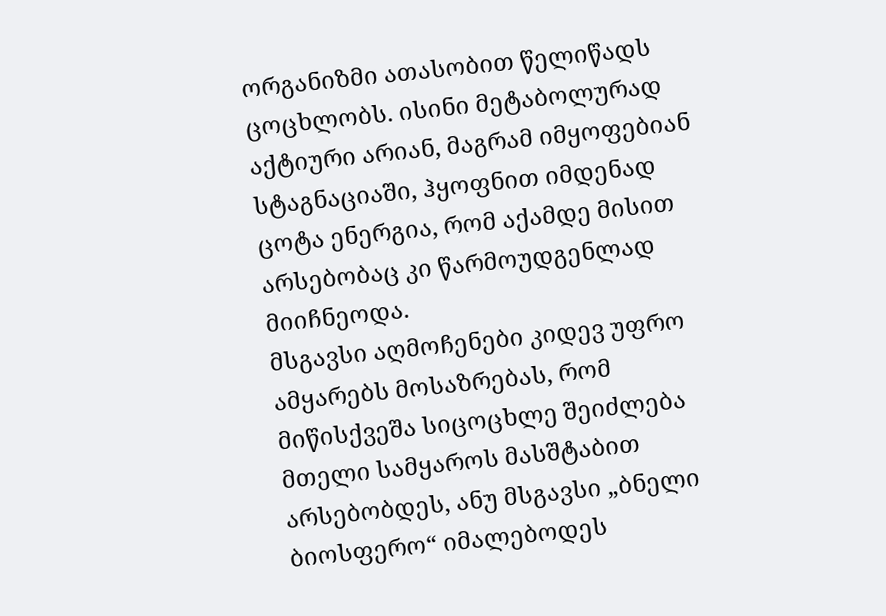ორგანიზმი ათასობით წელიწადს ცოცხლობს. ისინი მეტაბოლურად აქტიური არიან, მაგრამ იმყოფებიან სტაგნაციაში, ჰყოფნით იმდენად ცოტა ენერგია, რომ აქამდე მისით არსებობაც კი წარმოუდგენლად მიიჩნეოდა.
მსგავსი აღმოჩენები კიდევ უფრო ამყარებს მოსაზრებას, რომ მიწისქვეშა სიცოცხლე შეიძლება მთელი სამყაროს მასშტაბით არსებობდეს, ანუ მსგავსი „ბნელი ბიოსფერო“ იმალებოდეს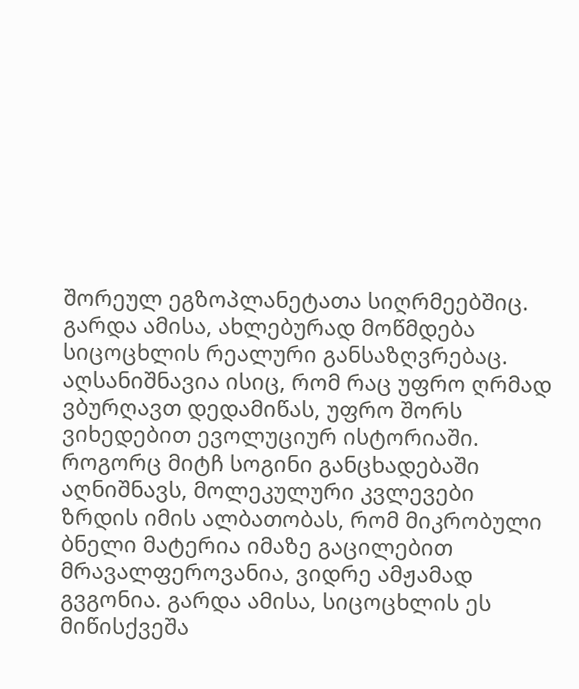შორეულ ეგზოპლანეტათა სიღრმეებშიც. გარდა ამისა, ახლებურად მოწმდება სიცოცხლის რეალური განსაზღვრებაც.
აღსანიშნავია ისიც, რომ რაც უფრო ღრმად ვბურღავთ დედამიწას, უფრო შორს ვიხედებით ევოლუციურ ისტორიაში.
როგორც მიტჩ სოგინი განცხადებაში აღნიშნავს, მოლეკულური კვლევები ზრდის იმის ალბათობას, რომ მიკრობული ბნელი მატერია იმაზე გაცილებით მრავალფეროვანია, ვიდრე ამჟამად გვგონია. გარდა ამისა, სიცოცხლის ეს მიწისქვეშა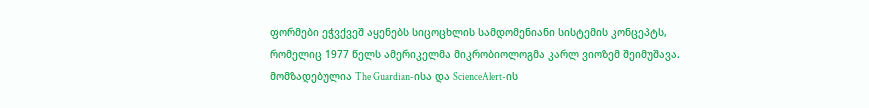ფორმები ეჭვქვეშ აყენებს სიცოცხლის სამდომენიანი სისტემის კონცეპტს, რომელიც 1977 წელს ამერიკელმა მიკრობიოლოგმა კარლ ვიოზემ შეიმუშავა.
მომზადებულია The Guardian-ისა და ScienceAlert-ის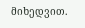მიხედვით.